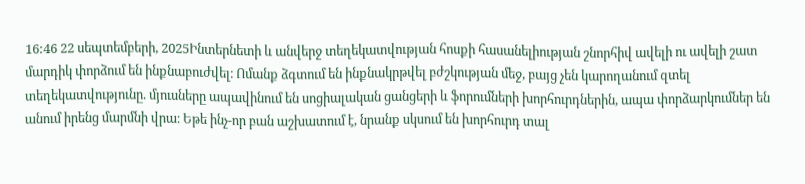16:46 22 սեպտեմբերի, 2025Ինտերնետի և անվերջ տեղեկատվության հոսքի հասանելիության շնորհիվ ավելի ու ավելի շատ մարդիկ փորձում են ինքնաբուժվել։ Ոմանք ձգտում են ինքնակրթվել բժշկության մեջ, բայց չեն կարողանում զտել տեղեկատվությունը. մյուսները ապավինում են սոցիալական ցանցերի և ֆորումների խորհուրդներին, ապա փորձարկումներ են անում իրենց մարմնի վրա։ Եթե ինչ-որ բան աշխատում է, նրանք սկսում են խորհուրդ տալ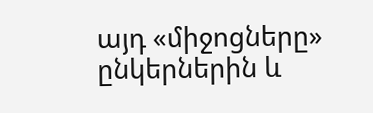այդ «միջոցները» ընկերներին և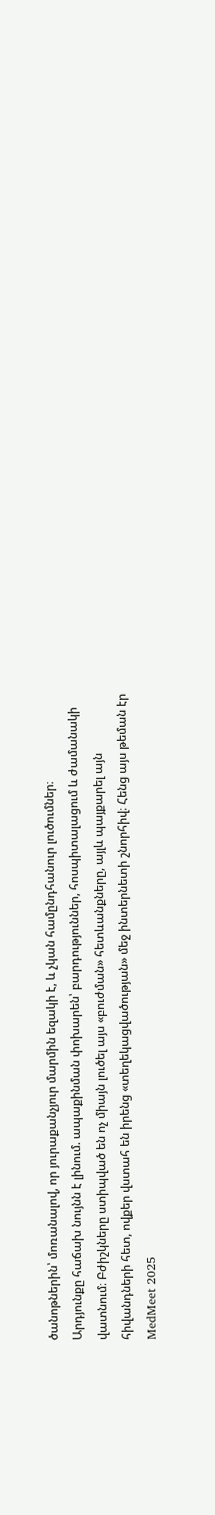ծանոթներին՝ մոռանալով, որ յուրաքանչյուր մարմին եզակի է, և չկան համընդհանուր լուծումներ։
Արդյունքը հաճախ նույնն է լինում. ապաքինման փոխարեն՝ բարդություններ, հոսպիտալացում և ժամանակի վատնում։ Բժիշկները ստիպված են ոչ միայն լուծել այս «բուժման» հետևանքները, այլև պայքարել այն հիվանդների հետ, ովքեր վստահ են իրենց «տեղեկացվածության» մեջ ինտերնետի շնորհիվ։ Հենց այս թեման էր MedMeet 2025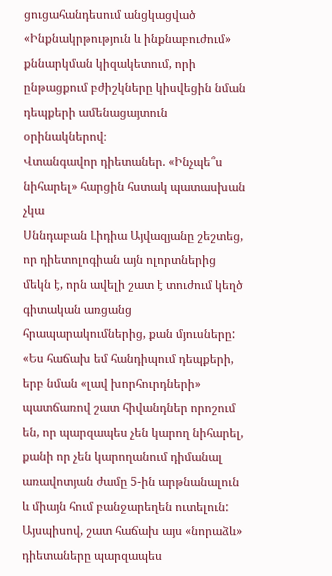ցուցահանդեսում անցկացված «Ինքնակրթություն և ինքնաբուժում» քննարկման կիզակետում, որի ընթացքում բժիշկները կիսվեցին նման դեպքերի ամենացայտուն օրինակներով։
Վտանգավոր դիետաներ. «Ինչպե՞ս նիհարել» հարցին հստակ պատասխան չկա
Սննդաբան Լիդիա Այվազյանը շեշտեց, որ դիետոլոգիան այն ոլորտներից մեկն է, որն ավելի շատ է տուժում կեղծ գիտական առցանց հրապարակումներից, քան մյուսները: «Ես հաճախ եմ հանդիպում դեպքերի, երբ նման «լավ խորհուրդների» պատճառով շատ հիվանդներ որոշում են, որ պարզապես չեն կարող նիհարել, քանի որ չեն կարողանում դիմանալ առավոտյան ժամը 5-ին արթնանալուն և միայն հում բանջարեղեն ուտելուն: Այսպիսով, շատ հաճախ այս «նորաձև» դիետաները պարզապես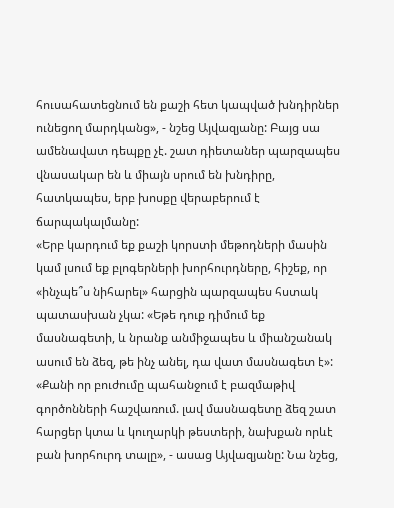հուսահատեցնում են քաշի հետ կապված խնդիրներ ունեցող մարդկանց», - նշեց Այվազյանը: Բայց սա ամենավատ դեպքը չէ. շատ դիետաներ պարզապես վնասակար են և միայն սրում են խնդիրը, հատկապես, երբ խոսքը վերաբերում է ճարպակալմանը:
«Երբ կարդում եք քաշի կորստի մեթոդների մասին կամ լսում եք բլոգերների խորհուրդները, հիշեք, որ «ինչպե՞ս նիհարել» հարցին պարզապես հստակ պատասխան չկա: «Եթե դուք դիմում եք մասնագետի, և նրանք անմիջապես և միանշանակ ասում են ձեզ, թե ինչ անել, դա վատ մասնագետ է»: «Քանի որ բուժումը պահանջում է բազմաթիվ գործոնների հաշվառում. լավ մասնագետը ձեզ շատ հարցեր կտա և կուղարկի թեստերի, նախքան որևէ բան խորհուրդ տալը», - ասաց Այվազյանը: Նա նշեց,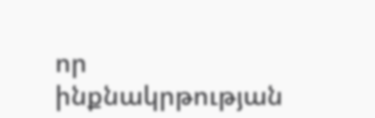որ ինքնակրթության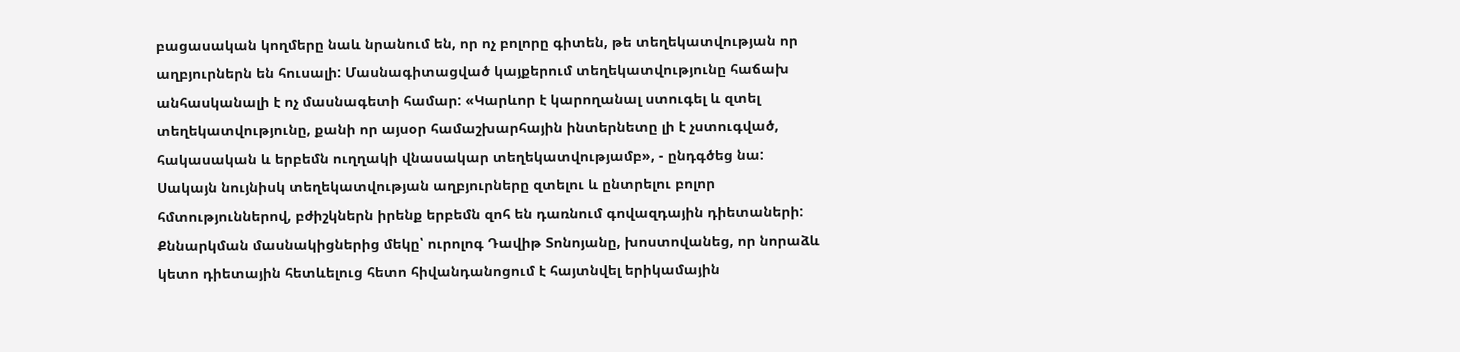բացասական կողմերը նաև նրանում են, որ ոչ բոլորը գիտեն, թե տեղեկատվության որ աղբյուրներն են հուսալի: Մասնագիտացված կայքերում տեղեկատվությունը հաճախ անհասկանալի է ոչ մասնագետի համար: «Կարևոր է կարողանալ ստուգել և զտել տեղեկատվությունը, քանի որ այսօր համաշխարհային ինտերնետը լի է չստուգված, հակասական և երբեմն ուղղակի վնասակար տեղեկատվությամբ», - ընդգծեց նա:
Սակայն նույնիսկ տեղեկատվության աղբյուրները զտելու և ընտրելու բոլոր հմտություններով, բժիշկներն իրենք երբեմն զոհ են դառնում գովազդային դիետաների: Քննարկման մասնակիցներից մեկը՝ ուրոլոգ Դավիթ Տոնոյանը, խոստովանեց, որ նորաձև կետո դիետային հետևելուց հետո հիվանդանոցում է հայտնվել երիկամային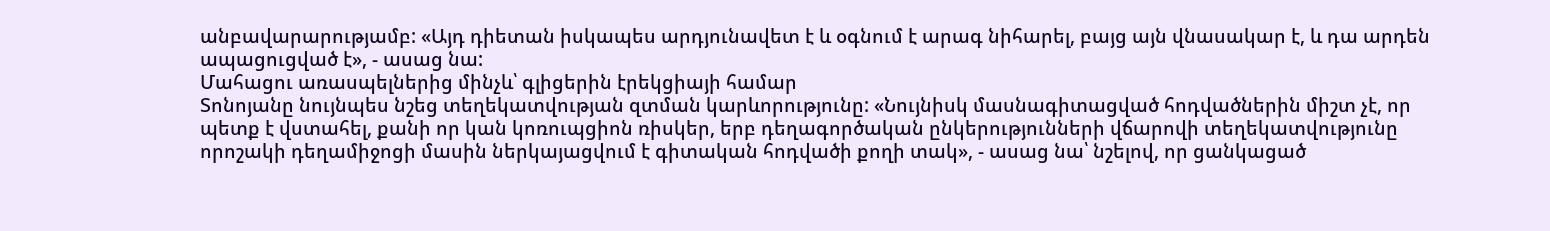անբավարարությամբ: «Այդ դիետան իսկապես արդյունավետ է և օգնում է արագ նիհարել, բայց այն վնասակար է, և դա արդեն ապացուցված է», - ասաց նա:
Մահացու առասպելներից մինչև՝ գլիցերին էրեկցիայի համար
Տոնոյանը նույնպես նշեց տեղեկատվության զտման կարևորությունը: «Նույնիսկ մասնագիտացված հոդվածներին միշտ չէ, որ պետք է վստահել, քանի որ կան կոռուպցիոն ռիսկեր, երբ դեղագործական ընկերությունների վճարովի տեղեկատվությունը որոշակի դեղամիջոցի մասին ներկայացվում է գիտական հոդվածի քողի տակ», - ասաց նա՝ նշելով, որ ցանկացած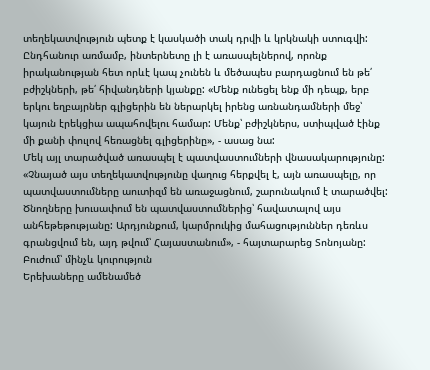տեղեկատվություն պետք է կասկածի տակ դրվի և կրկնակի ստուգվի:
Ընդհանուր առմամբ, ինտերնետը լի է առասպելներով, որոնք իրականության հետ որևէ կապ չունեն և մեծապես բարդացնում են թե՛ բժիշկների, թե՛ հիվանդների կյանքը: «Մենք ունեցել ենք մի դեպք, երբ երկու եղբայրներ գլիցերին են ներարկել իրենց առնանդամների մեջ՝ կայուն էրեկցիա ապահովելու համար: Մենք՝ բժիշկներս, ստիպված էինք մի քանի փուլով հեռացնել գլիցերինը», - ասաց նա:
Մեկ այլ տարածված առասպել է պատվաստումների վնասակարությունը: «Չնայած այս տեղեկատվությունը վաղուց հերքվել է, այն առասպելը, որ պատվաստումները աուտիզմ են առաջացնում, շարունակում է տարածվել: Ծնողները խուսափում են պատվաստումներից՝ հավատալով այս անհեթեթությանը: Արդյունքում, կարմրուկից մահացություններ դեռևս գրանցվում են, այդ թվում՝ Հայաստանում», - հայտարարեց Տոնոյանը:
Բուժում՝ մինչև կուրություն
Երեխաները ամենամեծ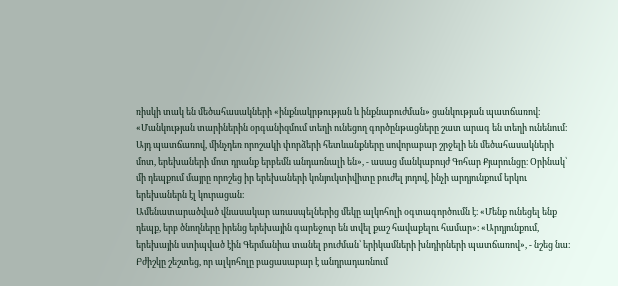ռիսկի տակ են մեծահասակների «ինքնակրթության և ինքնաբուժման» ցանկության պատճառով։ «Մանկության տարիներին օրգանիզմում տեղի ունեցող գործընթացները շատ արագ են տեղի ունենում։ Այդ պատճառով, մինչդեռ որոշակի փորձերի հետևանքները սովորաբար շրջելի են մեծահասակների մոտ, երեխաների մոտ դրանք երբեմն անդառնալի են», - ասաց մանկաբույժ Գոհար Քյարունցը։ Օրինակ՝ մի դեպքում մայրը որոշեց իր երեխաների կոնյուկտիվիտը բուժել յոդով, ինչի արդյունքում երկու երեխաներն էլ կուրացան։
Ամենատարածված վնասակար առասպելներից մեկը ալկոհոլի օգտագործումն է։ «Մենք ունեցել ենք դեպք, երբ ծնողները իրենց երեխային գարեջուր են տվել քաշ հավաքելու համար»։ «Արդյունքում, երեխային ստիպված էին Գերմանիա տանել բուժման՝ երիկամների խնդիրների պատճառով», - նշեց նա։
Բժիշկը շեշտեց, որ ալկոհոլը բացասաբար է անդրադառնում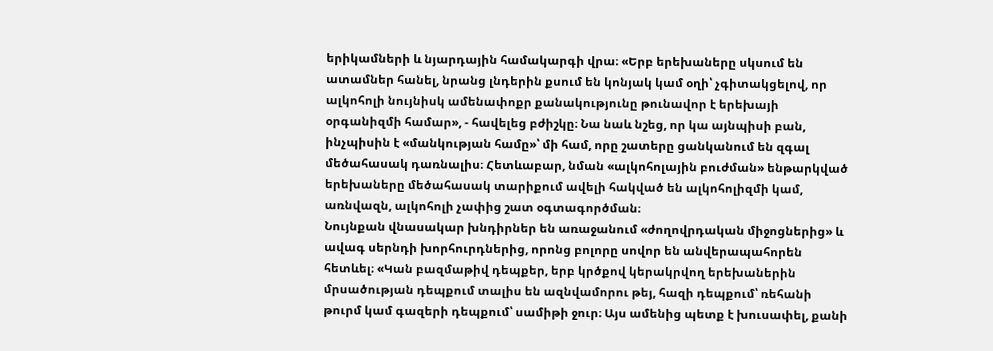երիկամների և նյարդային համակարգի վրա։ «Երբ երեխաները սկսում են ատամներ հանել, նրանց լնդերին քսում են կոնյակ կամ օղի՝ չգիտակցելով, որ ալկոհոլի նույնիսկ ամենափոքր քանակությունը թունավոր է երեխայի օրգանիզմի համար», - հավելեց բժիշկը։ Նա նաև նշեց, որ կա այնպիսի բան, ինչպիսին է «մանկության համը»՝ մի համ, որը շատերը ցանկանում են զգալ մեծահասակ դառնալիս։ Հետևաբար, նման «ալկոհոլային բուժման» ենթարկված երեխաները մեծահասակ տարիքում ավելի հակված են ալկոհոլիզմի կամ, առնվազն, ալկոհոլի չափից շատ օգտագործման։
Նույնքան վնասակար խնդիրներ են առաջանում «ժողովրդական միջոցներից» և ավագ սերնդի խորհուրդներից, որոնց բոլորը սովոր են անվերապահորեն հետևել։ «Կան բազմաթիվ դեպքեր, երբ կրծքով կերակրվող երեխաներին մրսածության դեպքում տալիս են ազնվամորու թեյ, հազի դեպքում՝ ռեհանի թուրմ կամ գազերի դեպքում՝ սամիթի ջուր։ Այս ամենից պետք է խուսափել, քանի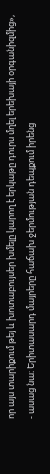որ այս տարիքում թեյ և խոտաբույսեր խմելը կարող է երկաթը դուրս մղել երեխայի օրգանիզմից», - ասաց նա։ Երիտասարդ մայրերը հաճախ ջերմության դեպքում իրենց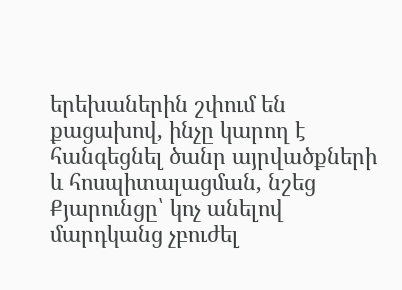երեխաներին շփում են քացախով, ինչը կարող է հանգեցնել ծանր այրվածքների և հոսպիտալացման, նշեց Քյարունցը՝ կոչ անելով մարդկանց չբուժել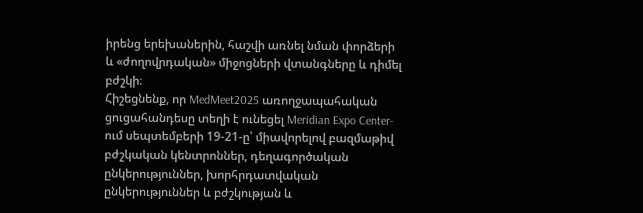իրենց երեխաներին, հաշվի առնել նման փորձերի և «ժողովրդական» միջոցների վտանգները և դիմել բժշկի։
Հիշեցնենք, որ MedMeet2025 առողջապահական ցուցահանդեսը տեղի է ունեցել Meridian Expo Center-ում սեպտեմբերի 19-21-ը՝ միավորելով բազմաթիվ բժշկական կենտրոններ, դեղագործական ընկերություններ, խորհրդատվական ընկերություններ և բժշկության և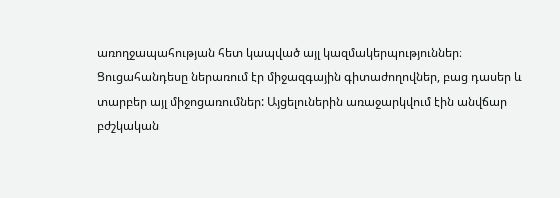առողջապահության հետ կապված այլ կազմակերպություններ։
Ցուցահանդեսը ներառում էր միջազգային գիտաժողովներ, բաց դասեր և տարբեր այլ միջոցառումներ: Այցելուներին առաջարկվում էին անվճար բժշկական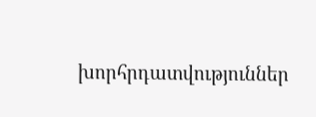խորհրդատվություններ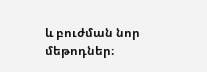և բուժման նոր մեթոդներ։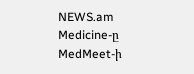NEWS.am Medicine-ը MedMeet-ի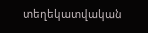տեղեկատվական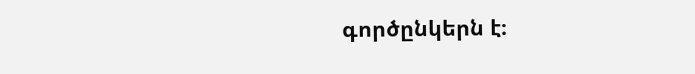գործընկերն է։